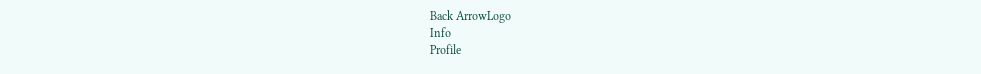Back ArrowLogo
Info
Profile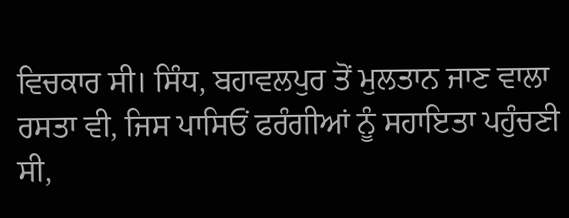ਵਿਚਕਾਰ ਸੀ। ਸਿੰਧ, ਬਹਾਵਲਪੁਰ ਤੋਂ ਮੁਲਤਾਨ ਜਾਣ ਵਾਲਾ ਰਸਤਾ ਵੀ, ਜਿਸ ਪਾਸਿਓਂ ਫਰੰਗੀਆਂ ਨੂੰ ਸਹਾਇਤਾ ਪਹੁੰਚਣੀ ਸੀ,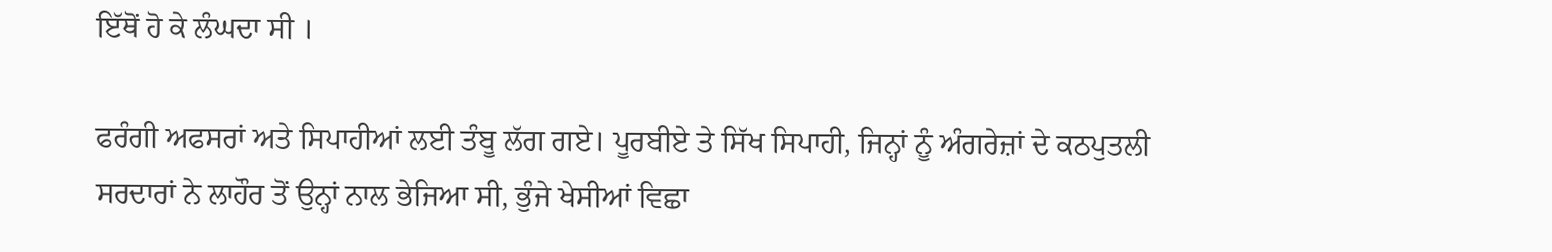ਇੱਥੋਂ ਹੋ ਕੇ ਲੰਘਦਾ ਸੀ ।

ਫਰੰਗੀ ਅਫਸਰਾਂ ਅਤੇ ਸਿਪਾਹੀਆਂ ਲਈ ਤੰਬੂ ਲੱਗ ਗਏ। ਪੂਰਬੀਏ ਤੇ ਸਿੱਖ ਸਿਪਾਹੀ, ਜਿਨ੍ਹਾਂ ਨੂੰ ਅੰਗਰੇਜ਼ਾਂ ਦੇ ਕਠਪੁਤਲੀ ਸਰਦਾਰਾਂ ਨੇ ਲਾਹੌਰ ਤੋਂ ਉਨ੍ਹਾਂ ਨਾਲ ਭੇਜਿਆ ਸੀ, ਭੁੰਜੇ ਖੇਸੀਆਂ ਵਿਛਾ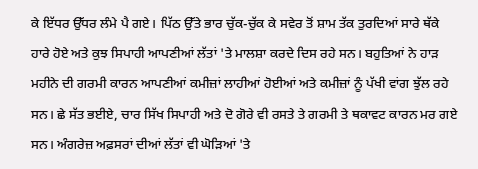ਕੇ ਇੱਧਰ ਉੱਧਰ ਲੰਮੇ ਪੈ ਗਏ। ਪਿੱਠ ਉੱਤੇ ਭਾਰ ਚੁੱਕ-ਚੁੱਕ ਕੇ ਸਵੇਰ ਤੋਂ ਸ਼ਾਮ ਤੱਕ ਤੁਰਦਿਆਂ ਸਾਰੇ ਥੱਕੇ ਹਾਰੇ ਹੋਏ ਅਤੇ ਕੁਝ ਸਿਪਾਹੀ ਆਪਣੀਆਂ ਲੱਤਾਂ 'ਤੇ ਮਾਲਸ਼ਾ ਕਰਦੇ ਦਿਸ ਰਹੇ ਸਨ। ਬਹੁਤਿਆਂ ਨੇ ਹਾੜ ਮਹੀਨੇ ਦੀ ਗਰਮੀ ਕਾਰਨ ਆਪਣੀਆਂ ਕਮੀਜ਼ਾਂ ਲਾਹੀਆਂ ਹੋਈਆਂ ਅਤੇ ਕਮੀਜ਼ਾਂ ਨੂੰ ਪੱਖੀ ਵਾਂਗ ਝੁੱਲ ਰਹੇ ਸਨ। ਛੇ ਸੱਤ ਭਈਏ, ਚਾਰ ਸਿੱਖ ਸਿਪਾਹੀ ਅਤੇ ਦੋ ਗੋਰੇ ਵੀ ਰਸਤੇ ਤੇ ਗਰਮੀ ਤੇ ਥਕਾਵਟ ਕਾਰਨ ਮਰ ਗਏ ਸਨ। ਅੰਗਰੇਜ਼ ਅਫ਼ਸਰਾਂ ਦੀਆਂ ਲੱਤਾਂ ਵੀ ਘੋੜਿਆਂ 'ਤੇ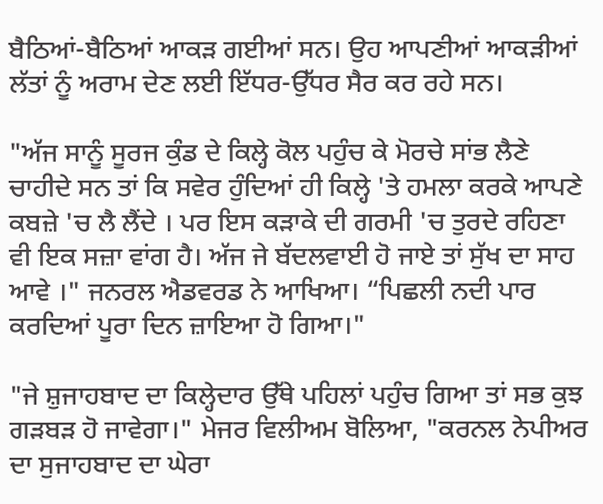ਬੈਠਿਆਂ-ਬੈਠਿਆਂ ਆਕੜ ਗਈਆਂ ਸਨ। ਉਹ ਆਪਣੀਆਂ ਆਕੜੀਆਂ ਲੱਤਾਂ ਨੂੰ ਅਰਾਮ ਦੇਣ ਲਈ ਇੱਧਰ-ਉੱਧਰ ਸੈਰ ਕਰ ਰਹੇ ਸਨ।

"ਅੱਜ ਸਾਨੂੰ ਸੂਰਜ ਕੁੰਡ ਦੇ ਕਿਲ੍ਹੇ ਕੋਲ ਪਹੁੰਚ ਕੇ ਮੋਰਚੇ ਸਾਂਭ ਲੈਣੇ ਚਾਹੀਦੇ ਸਨ ਤਾਂ ਕਿ ਸਵੇਰ ਹੁੰਦਿਆਂ ਹੀ ਕਿਲ੍ਹੇ 'ਤੇ ਹਮਲਾ ਕਰਕੇ ਆਪਣੇ ਕਬਜ਼ੇ 'ਚ ਲੈ ਲੈਂਦੇ । ਪਰ ਇਸ ਕੜਾਕੇ ਦੀ ਗਰਮੀ 'ਚ ਤੁਰਦੇ ਰਹਿਣਾ ਵੀ ਇਕ ਸਜ਼ਾ ਵਾਂਗ ਹੈ। ਅੱਜ ਜੇ ਬੱਦਲਵਾਈ ਹੋ ਜਾਏ ਤਾਂ ਸੁੱਖ ਦਾ ਸਾਹ ਆਵੇ ।" ਜਨਰਲ ਐਡਵਰਡ ਨੇ ਆਖਿਆ। “ਪਿਛਲੀ ਨਦੀ ਪਾਰ ਕਰਦਿਆਂ ਪੂਰਾ ਦਿਨ ਜ਼ਾਇਆ ਹੋ ਗਿਆ।"

"ਜੇ ਸ਼ੁਜਾਹਬਾਦ ਦਾ ਕਿਲ੍ਹੇਦਾਰ ਉੱਥੇ ਪਹਿਲਾਂ ਪਹੁੰਚ ਗਿਆ ਤਾਂ ਸਭ ਕੁਝ ਗੜਬੜ ਹੋ ਜਾਵੇਗਾ।" ਮੇਜਰ ਵਿਲੀਅਮ ਬੋਲਿਆ, "ਕਰਨਲ ਨੇਪੀਅਰ ਦਾ ਸੁਜਾਹਬਾਦ ਦਾ ਘੇਰਾ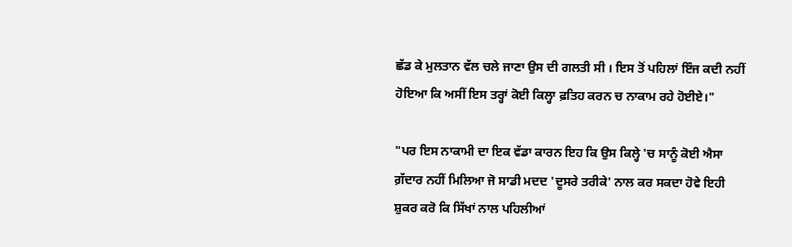ਛੱਡ ਕੇ ਮੁਲਤਾਨ ਵੱਲ ਚਲੇ ਜਾਣਾ ਉਸ ਦੀ ਗਲਤੀ ਸੀ । ਇਸ ਤੋਂ ਪਹਿਲਾਂ ਇੰਜ ਕਦੀ ਨਹੀਂ ਹੋਇਆ ਕਿ ਅਸੀਂ ਇਸ ਤਰ੍ਹਾਂ ਕੋਈ ਕਿਲ੍ਹਾ ਫ਼ਤਿਹ ਕਰਨ ਚ ਨਾਕਾਮ ਰਹੇ ਹੋਈਏ।"

"ਪਰ ਇਸ ਨਾਕਾਮੀ ਦਾ ਇਕ ਵੱਡਾ ਕਾਰਨ ਇਹ ਕਿ ਉਸ ਕਿਲ੍ਹੇ 'ਚ ਸਾਨੂੰ ਕੋਈ ਐਸਾ ਗ਼ੱਦਾਰ ਨਹੀਂ ਮਿਲਿਆ ਜੋ ਸਾਡੀ ਮਦਦ 'ਦੂਸਰੇ ਤਰੀਕੇ' ਨਾਲ ਕਰ ਸਕਦਾ ਹੋਵੇ ਇਹੀ ਸ਼ੁਕਰ ਕਰੋ ਕਿ ਸਿੱਖਾਂ ਨਾਲ ਪਹਿਲੀਆਂ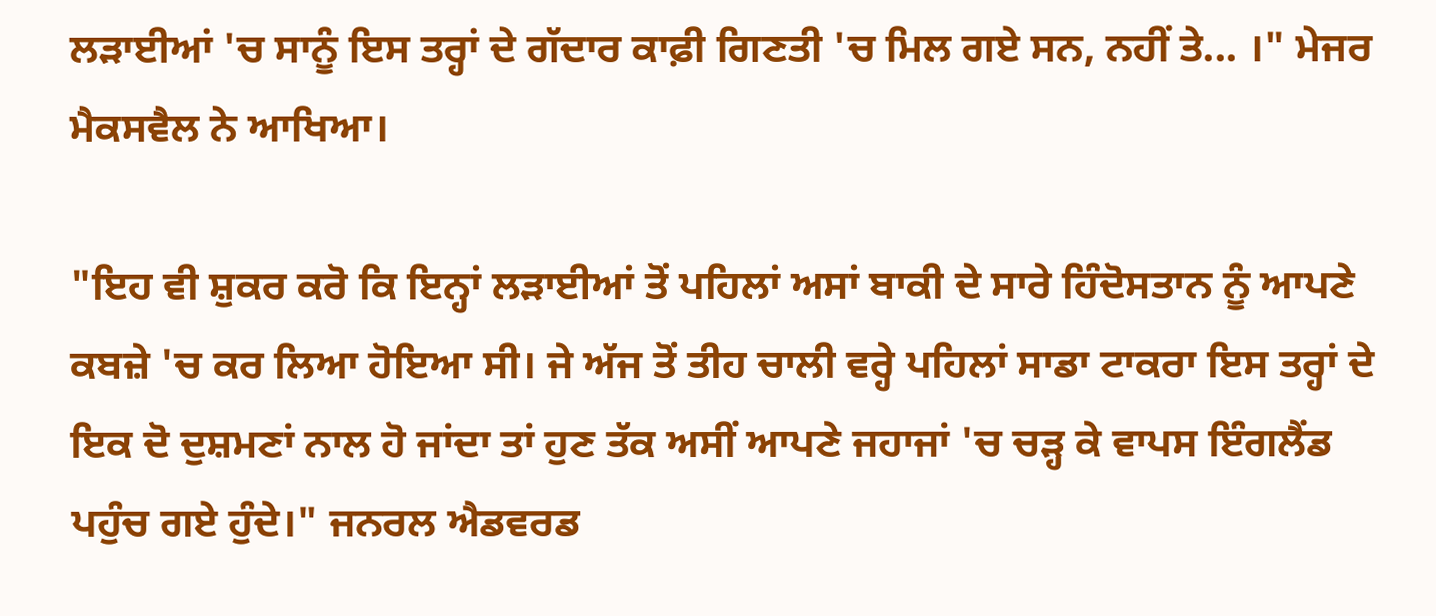ਲੜਾਈਆਂ 'ਚ ਸਾਨੂੰ ਇਸ ਤਰ੍ਹਾਂ ਦੇ ਗੱਦਾਰ ਕਾਫ਼ੀ ਗਿਣਤੀ 'ਚ ਮਿਲ ਗਏ ਸਨ, ਨਹੀਂ ਤੇ... ।" ਮੇਜਰ ਮੈਕਸਵੈਲ ਨੇ ਆਖਿਆ।

"ਇਹ ਵੀ ਸ਼ੁਕਰ ਕਰੋ ਕਿ ਇਨ੍ਹਾਂ ਲੜਾਈਆਂ ਤੋਂ ਪਹਿਲਾਂ ਅਸਾਂ ਬਾਕੀ ਦੇ ਸਾਰੇ ਹਿੰਦੋਸਤਾਨ ਨੂੰ ਆਪਣੇ ਕਬਜ਼ੇ 'ਚ ਕਰ ਲਿਆ ਹੋਇਆ ਸੀ। ਜੇ ਅੱਜ ਤੋਂ ਤੀਹ ਚਾਲੀ ਵਰ੍ਹੇ ਪਹਿਲਾਂ ਸਾਡਾ ਟਾਕਰਾ ਇਸ ਤਰ੍ਹਾਂ ਦੇ ਇਕ ਦੋ ਦੁਸ਼ਮਣਾਂ ਨਾਲ ਹੋ ਜਾਂਦਾ ਤਾਂ ਹੁਣ ਤੱਕ ਅਸੀਂ ਆਪਣੇ ਜਹਾਜਾਂ 'ਚ ਚੜ੍ਹ ਕੇ ਵਾਪਸ ਇੰਗਲੈਂਡ ਪਹੁੰਚ ਗਏ ਹੁੰਦੇ।" ਜਨਰਲ ਐਡਵਰਡ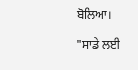ਬੋਲਿਆ।

"ਸਾਡੇ ਲਈ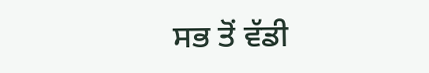ਸਭ ਤੋਂ ਵੱਡੀ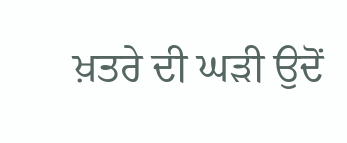ਖ਼ਤਰੇ ਦੀ ਘੜੀ ਉਦੋਂ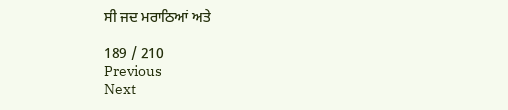ਸੀ ਜਦ ਮਰਾਠਿਆਂ ਅਤੇ

189 / 210
Previous
Next